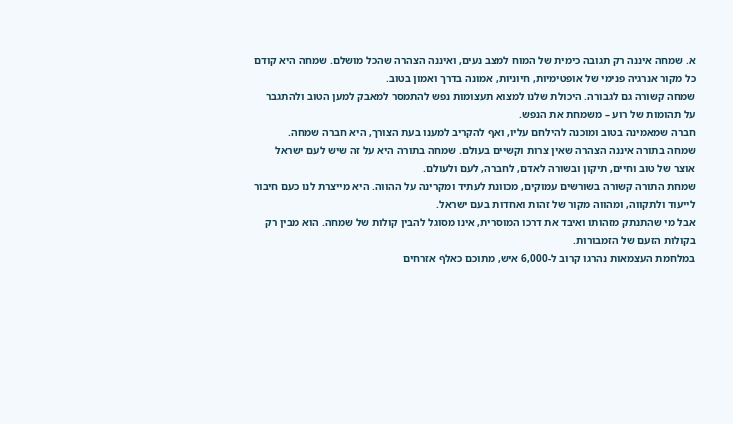א. שמחה איננה רק תגובה כימית של המוח למצב נעים, ואיננה הצהרה שהכל מושלם. שמחה היא קודם כל מקור אנרגיה פנימי של אופטימיות, חיוניות, אמונה בדרך ואמון בטוב.
שמחה קשורה גם לגבורה. היכולת שלנו למצוא תעצומות נפש להתמסר למאבק למען הטוב ולהתגבר על תהומות של רוע – משמחת את הנפש.
חברה שמאמינה בטוב ומוכנה להילחם עליו, ואף להקריב למענו בעת הצורך, היא חברה שמחה.
שמחה בתורה איננה הצהרה שאין צרות וקשיים בעולם. שמחה בתורה היא על זה שיש לעם ישראל אוצר של טוב וחיים, תיקון ובשורה לאדם, לחברה, לעם ולעולם.
שמחת התורה קשורה בשורשים עמוקים, מכוונת לעתיד ומקרינה על ההווה. היא מייצרת לנו כעם חיבור לייעוד ולתקווה, ומהווה מקור של זהות ואחדות בעם ישראל.
אבל מי שהתנתק מזהותו ואיבד את דרכו המוסרית, אינו מסוגל להבין קולות של שמחה. הוא מבין רק בקולות הזעם של הזמבורות.
במלחמת העצמאות נהרגו קרוב ל-6,000 איש, מתוכם כאלף אזרחים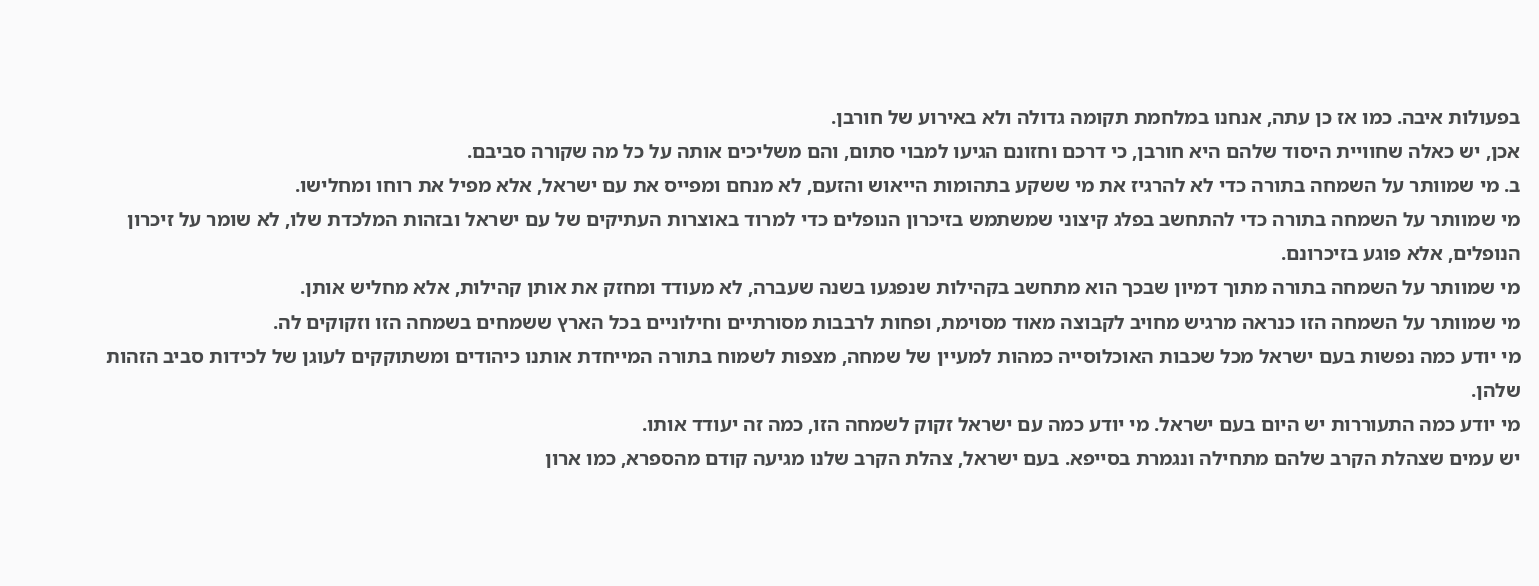בפעולות איבה. כמו אז כן עתה, אנחנו במלחמת תקומה גדולה ולא באירוע של חורבן.
אכן, יש כאלה שחוויית היסוד שלהם היא חורבן, כי דרכם וחזונם הגיעו למבוי סתום, והם משליכים אותה על כל מה שקורה סביבם.
ב. מי שמוותר על השמחה בתורה כדי לא להרגיז את מי ששקע בתהומות הייאוש והזעם, לא מנחם ומפייס את עם ישראל, אלא מפיל את רוחו ומחלישו.
מי שמוותר על השמחה בתורה כדי להתחשב בפלג קיצוני שמשתמש בזיכרון הנופלים כדי למרוד באוצרות העתיקים של עם ישראל ובזהות המלכדת שלו, לא שומר על זיכרון הנופלים, אלא פוגע בזיכרונם.
מי שמוותר על השמחה בתורה מתוך דמיון שבכך הוא מתחשב בקהילות שנפגעו בשנה שעברה, לא מעודד ומחזק את אותן קהילות, אלא מחליש אותן.
מי שמוותר על השמחה הזו כנראה מרגיש מחויב לקבוצה מאוד מסוימת, ופחות לרבבות מסורתיים וחילוניים בכל הארץ ששמחים בשמחה הזו וזקוקים לה.
מי יודע כמה נפשות בעם ישראל מכל שכבות האוכלוסייה כמהות למעיין של שמחה, מצפות לשמוח בתורה המייחדת אותנו כיהודים ומשתוקקים לעוגן של לכידות סביב הזהות שלהן.
מי יודע כמה התעוררות יש היום בעם ישראל. מי יודע כמה עם ישראל זקוק לשמחה הזו, כמה זה יעודד אותו.
יש עמים שצהלת הקרב שלהם מתחילה ונגמרת בסייפא. בעם ישראל, צהלת הקרב שלנו מגיעה קודם מהספרא, כמו ארון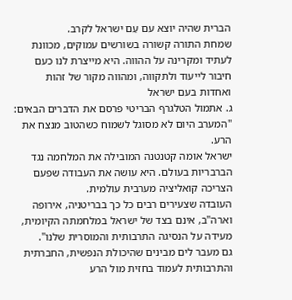הברית שהיה יוצא עם עַם ישראל לקרב.
שמחת התורה קשורה בשורשים עמוקים, מכוונת לעתיד ומקרינה על ההווה. היא מייצרת לנו כעם חיבור לייעוד ולתקווה, ומהווה מקור של זהות ואחדות בעם ישראל
ג. אתמול הטלגרף הבריטי פרסם את הדברים הבאים:
"המערב היום לא מסוגל לשמוח כשהטוב מנצח את הרע.
ישראל אומה קטנטנה המובילה את המלחמה נגד הברבריות בעולם. היא עושה את העבודה שפעם הצריכה קואליציה מערבית עולמית.
העובדה שצעירים רבים כל כך בבריטניה, אירופה וארה"ב, אינם בצד של ישראל במלחמתה הקיומית, מעידה על הנסיגה התרבותית והמוסרית שלנו".
גם מעבר לים מבינים שהיכולת הנפשית, החברתית והתרבותית לעמוד בחזית מול הרע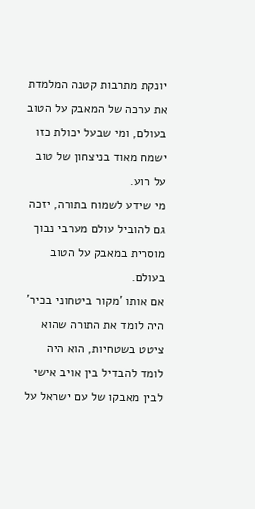יונקת מתרבות קטנה המלמדת את ערכה של המאבק על הטוב בעולם, ומי שבעל יכולת כזו ישמח מאוד בניצחון של טוב על רוע.
מי שידע לשמוח בתורה, יזכה גם להוביל עולם מערבי נבוך מוסרית במאבק על הטוב בעולם.
אם אותו 'מקור ביטחוני בכיר' היה לומד את התורה שהוא ציטט בשטחיות, הוא היה לומד להבדיל בין אויב אישי לבין מאבקו של עם ישראל על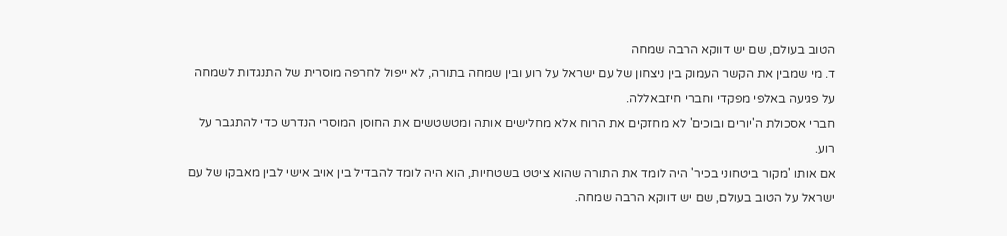הטוב בעולם, שם יש דווקא הרבה שמחה
ד. מי שמבין את הקשר העמוק בין ניצחון של עם ישראל על רוע ובין שמחה בתורה, לא ייפול לחרפה מוסרית של התנגדות לשמחה על פגיעה באלפי מפקדי וחברי חיזבאללה.
חברי אסכולת ה'יורים ובוכים' לא מחזקים את הרוח אלא מחלישים אותה ומטשטשים את החוסן המוסרי הנדרש כדי להתגבר על רוע.
אם אותו 'מקור ביטחוני בכיר' היה לומד את התורה שהוא ציטט בשטחיות, הוא היה לומד להבדיל בין אויב אישי לבין מאבקו של עם ישראל על הטוב בעולם, שם יש דווקא הרבה שמחה.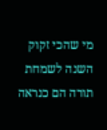מי שהכי זקוק השנה לשמחת תורה הם כנראה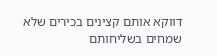דווקא אותם קצינים בכירים שלא שמחים בשליחותם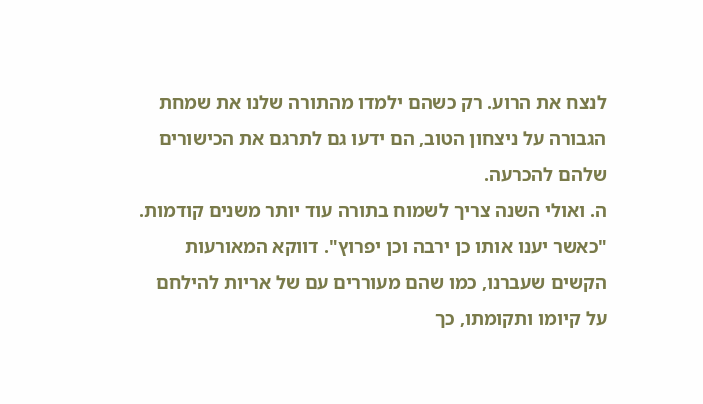לנצח את הרוע. רק כשהם ילמדו מהתורה שלנו את שמחת הגבורה על ניצחון הטוב, הם ידעו גם לתרגם את הכישורים שלהם להכרעה.
ה. ואולי השנה צריך לשמוח בתורה עוד יותר משנים קודמות. "כאשר יענו אותו כן ירבה וכן יפרוץ". דווקא המאורעות הקשים שעברנו, כמו שהם מעוררים עם של אריות להילחם על קיומו ותקומתו, כך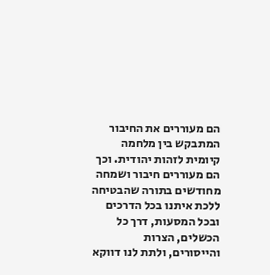הם מעוררים את החיבור המתבקש בין מלחמה קיומית לזהות יהודית. וכך הם מעוררים חיבור ושמחה מחודשים בתורה שהבטיחה ללכת איתנו בכל הדרכים ובכל המסעות, דרך כל הכשלים, הצרות והייסורים, ולתת לנו דווקא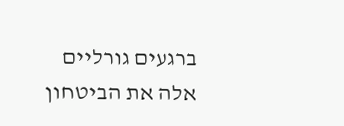ברגעים גורליים אלה את הביטחון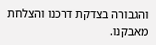והגבורה בצדקת דרכנו והצלחת מאבקנו.